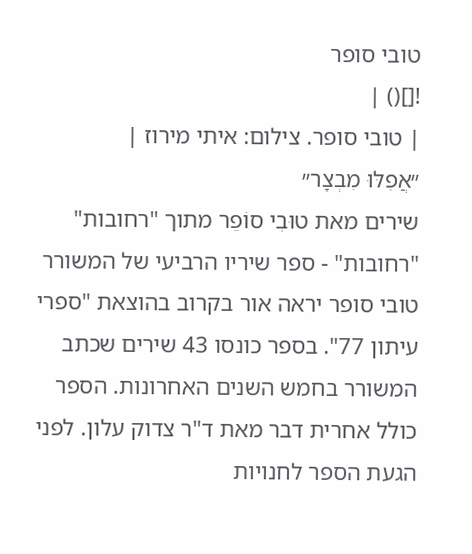טובי סופר
![]() |
| טובי סופר. צילום: איתי מירוז |
״אֲפִלּוּ מִבְצָר״
שירים מאת טוּבִי סוֹפֵר מתוך "רחובות"
"רחובות" - ספר שיריו הרביעי של המשורר טובי סופר יראה אור בקרוב בהוצאת "ספרי עיתון 77". בספר כונסו 43 שירים שכתב המשורר בחמש השנים האחרונות. הספר כולל אחרית דבר מאת ד"ר צדוק עלון. לפני הגעת הספר לחנויות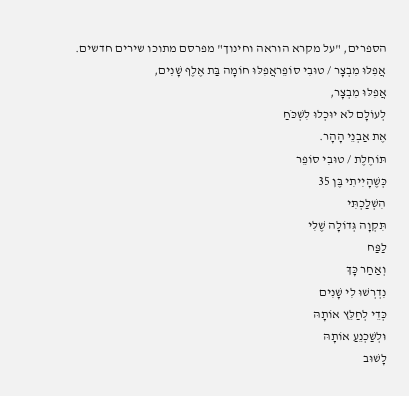הספרים, "על מקרא הוראה וחינוך" מפרסם מתוכו שירים חדשים.
אֲפִלּוּ מִבְצָר / טוּבִי סוֹפֵראֲפִלּוּ חוֹמָה בַּת אֶלֶף שָׁנִים,
אֲפִלּוּ מִבְצָר,
לְעוֹלָם לֹא יוּכְלוּ לִשְׁכֹּחַ
אֶת אַבְנֵי הָהָר.
תּוֹחֶלֶת / טוּבִי סוֹפֵר
כְּשֶׁהָיִיתִי בֶּן 35
הִשְׁלַכְתִּי
תִּקְוָה גְּדוֹלָה שֶׁלִּי
לַפַּח
וְאַחַר כָּךְ
נִדְרְשׁוּ לִי שָׁנִים
כְּדֵי לְחַלֵּץ אוֹתָהּ
וּלְשַׁכְנֵעַ אוֹתָהּ
לָשׁוּב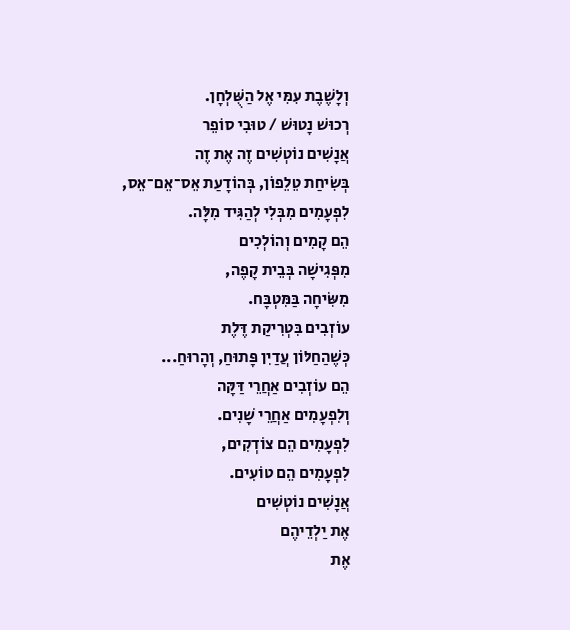וְלָשֶׁבֶת עִמִּי אֶל הַשֻּׁלְחָן.
רְכוּשׁ נָטוּשׁ / טוּבִי סוֹפֵר
אֲנָשִׁים נוֹטְשִׁים זֶה אֶת זֶה
בְּשִׂיחַת טֵלֵפוֹן, בְּהוֹדָעַת אֵס־אֵם־אֵס,
לִפְעָמִים מִבְּלִי לְהַגִּיד מִלָּה.
הֵם קָמִים וְהוֹלְכִים
מִפְּגִישָׁה בְּבֵית קָפֶה,
מִשִּׂיחָה בַּמִּטְבָּח.
עוֹזְבִים בִּטְרִיקַת דֶּלֶת
כְּשֶׁהַחַלּוֹן עֲדַיִן פָּתוּחַ, וְהָרוּחַ...
הֵם עוֹזְבִים אַחֲרֵי דַּקָּה
וְלִפְעָמִים אַחֲרֵי שָׁנִים.
לִפְעָמִים הֵם צוֹדְקִים,
לִפְעָמִים הֵם טוֹעִים.
אֲנָשִׁים נוֹטְשִׁים
אֶת יַלְדֵיהֶם
אֶת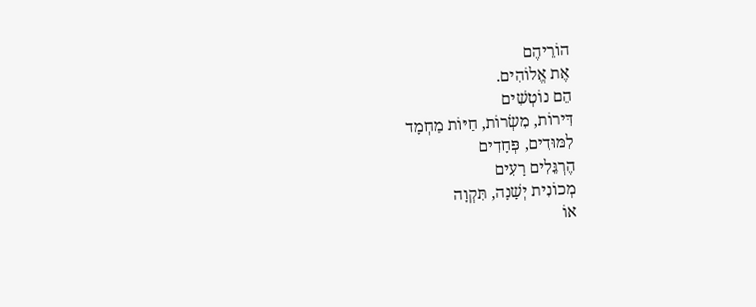הוֹרֵיהֶם
אֶת אֱלוֹהִים.
הֵם נוֹטְשִׁים
דִּירוֹת, מִשְׂרוֹת, חַיּוֹת מַחְמָד
לִמּוּדִים, פְּחָדִים
הֶרְגֵּלִים רָעִים
מְכוֹנִית יְשָׁנָה, תִּקְוָה
אוֹ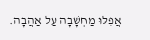אֲפִלּוּ מַחְשָׁבָה עַל אַהֲבָה.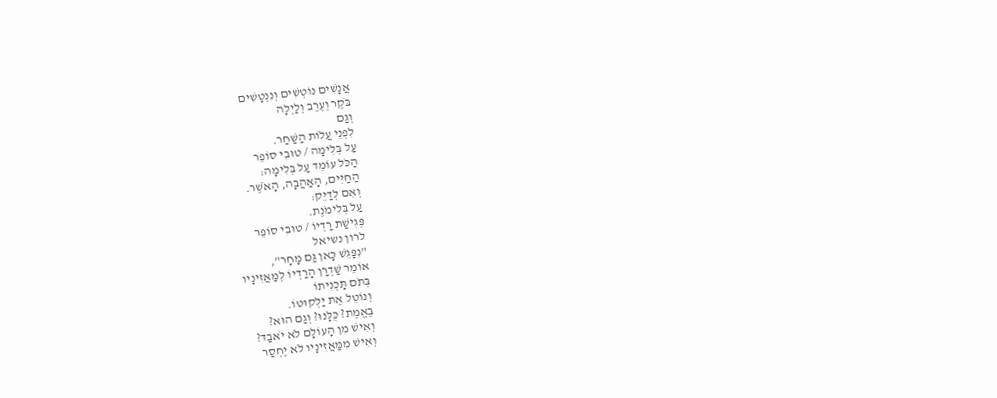אֲנָשִׁים נוֹטְשִׁים וְנִנְטָשִׁים
בֹּקֶר וְעֶרֶב וְלַיְלָה
וְגַם
לִפְנֵי עֲלוֹת הַשַּׁחַר.
עַל בְּלִימָה / טוּבִי סוֹפֵר
הַכֹּל עוֹמֵד עַל בְּלִימָה:
הַחַיִּים, הָאַהֲבָה, הָאֹשֶׁר.
וְאִם לְדַיֵּק:
עַל בְּלִימֹנֶת.
פְּגִישַׁת רַדְיוֹ / טוּבִי סוֹפֵר
לרון נשיאל
"נִפָּגֵשׁ כָּאן גַּם מָחָר",
אוֹמֵר שַׁדְרַן הָרַדְיוֹ לְמַאֲזִינָיו
בְּתֹם תָּכְנִיתוֹ
וְנוֹטֵל אֶת יַלְקוּטוֹ.
בֶּאֱמֶת? כֻּלָּנוּ? וְגַם הוּא?
וְאִישׁ מִן הָעוֹלָם לֹא יֹאבַד?
וְאִישׁ מִמַּאֲזִינָיו לֹא יֶחְסַר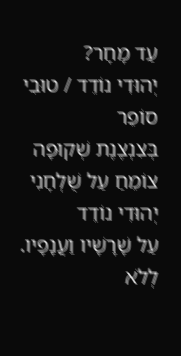עַד מָחָר?
יְהוּדִי נוֹדֵד / טוּבִי סוֹפֵר
בְּצִנְצֶנֶת שְׁקוּפָה צוֹמֵחַ עַל שֻׁלְחָנִי
יְהוּדִי נוֹדֵד
עַל שָׁרָשָׁיו וַעֲנָפָיו.
לְלֹא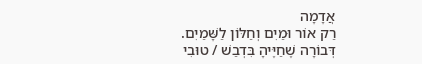אֲדָמָה
רַק אוֹר וּמַיִם וְחַלּוֹן לַשָּׁמַיִם.
דְּבוֹרָה שֶׁחַיֶּיהָ בִּדְבַשׁ / טוּבִי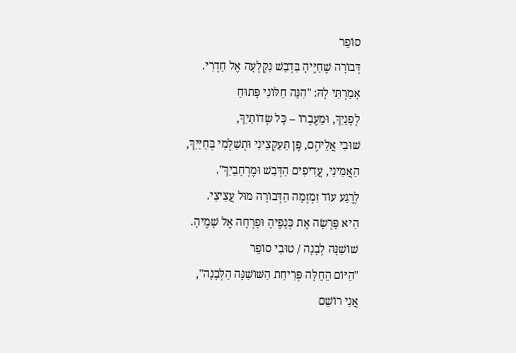סוֹפֵר
דְּבוֹרָה שֶׁחַיֶּיהָ בִּדְבַשׁ נִקְלְעָה אֶל חַדְרִי.
אָמַרְתִּי לָהּ: "הִנֵּה חַלּוֹנִי פָּתוּחַ
לְפָנַיִךְ, וּמֵעֶבְרוֹ – כָּל שְׂדוֹתַיִךְ,
שׁוּבִי אֲלֵיהֶם, פֶּן תַּעַקְצִינִי וּתְשַׁלְּמִי בְּחַיַּיִךְ,
הַאֲמִינִי, עֲדִיפִים הַדְּבַשׁ וּמֶרְחָבַיִךְ".
לְרֶגַע עוֹד זִמְזְמָה הַדְּבוֹרָה מוּל עֲצִיצַי.
הִיא פָּרְשָׂה אֶת כְּנָפֶיהָ וּפָרְחָה אֶל שָׁמֶיהָ.
שׁוֹשַׁנָּה לְבָנָה / טוּבִי סוֹפֵר
"הַיּוֹם הֵחֵלָּה פְּרִיחַת הַשּׁוֹשַׁנָּה הַלְּבָנָה",
אֲנִי רוֹשֵׁם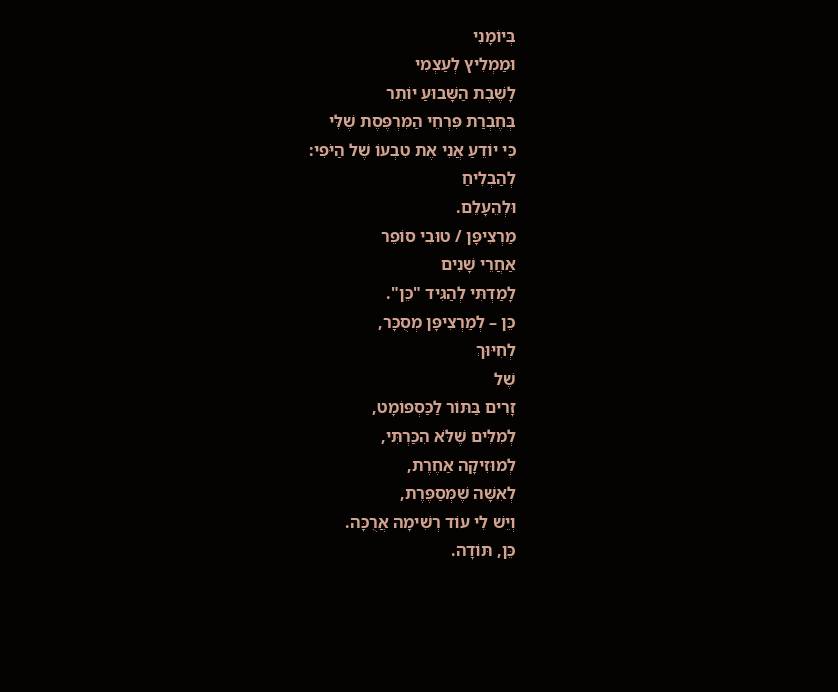בְּיוֹמָנִי
וּמַמְלִיץ לְעַצְמִי
לָשֶׁבֶת הַשָּׁבוּעַ יוֹתֵר
בְּחֶבְרַת פִּרְחֵי הַמִּרְפֶּסֶת שֶׁלִּי
כִּי יוֹדֵעַ אֲנִי אֶת טִבְעוֹ שֶׁל הַיֹּפִי:
לְהַבְלִיחַ
וּלְהֵעָלֵם.
מַרְצִיפָּן / טוּבִי סוֹפֵר
אַחֲרֵי שָׁנִים
לָמַדְתִּי לְהַגִּיד "כֵּן".
כֵּן – לְמַרְצִיפָּן מְסֻכָּר,
לְחִיּוּךְ
שֶׁל
זָרִים בַּתּוֹר לַכַּסְפּוֹמָט,
לְמִלִּים שֶׁלֹּא הִכַּרְתִּי,
לְמוּזִיקָה אַחֶרֶת,
לְאִשָּׁה שֶׁמְּסַפֶּרֶת,
וְיֵשׁ לִי עוֹד רְשִׁימָה אֲרֻכָּה.
כֵּן, תּוֹדָה.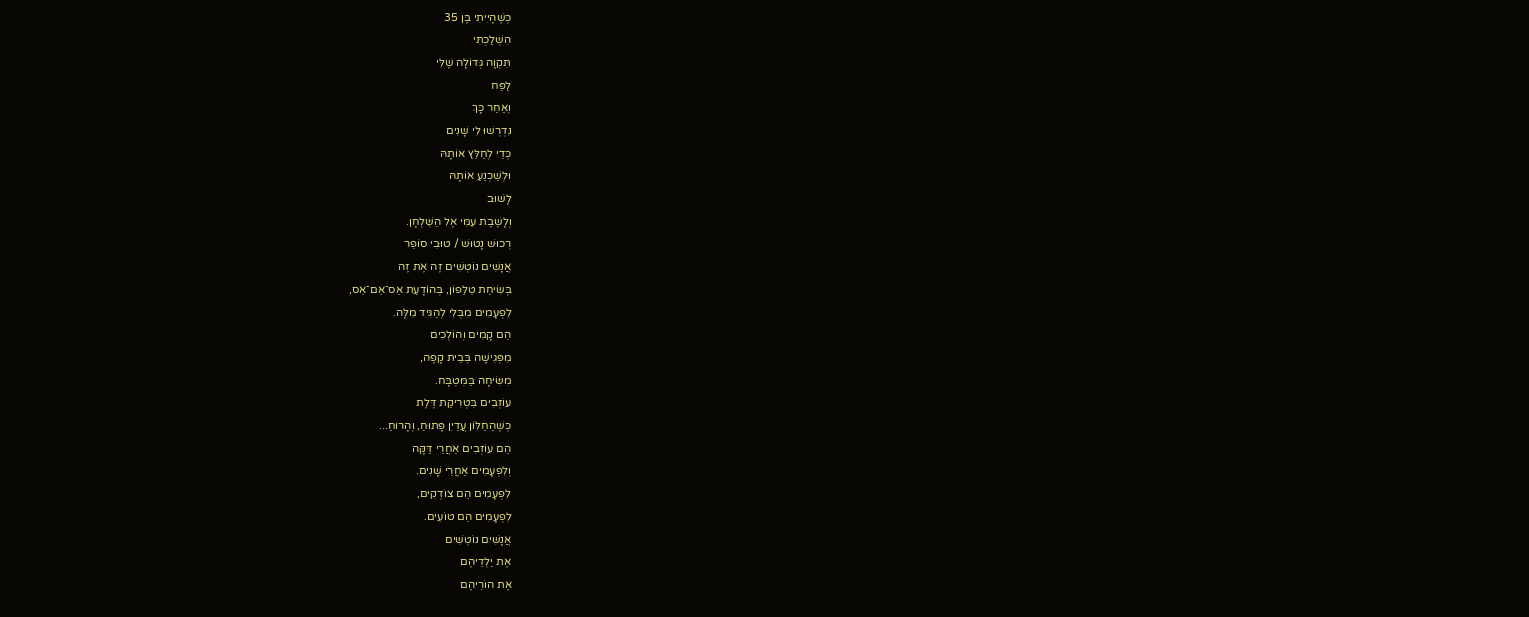כְּשֶׁהָיִיתִי בֶּן 35
הִשְׁלַכְתִּי
תִּקְוָה גְּדוֹלָה שֶׁלִּי
לַפַּח
וְאַחַר כָּךְ
נִדְרְשׁוּ לִי שָׁנִים
כְּדֵי לְחַלֵּץ אוֹתָהּ
וּלְשַׁכְנֵעַ אוֹתָהּ
לָשׁוּב
וְלָשֶׁבֶת עִמִּי אֶל הַשֻּׁלְחָן.
רְכוּשׁ נָטוּשׁ / טוּבִי סוֹפֵר
אֲנָשִׁים נוֹטְשִׁים זֶה אֶת זֶה
בְּשִׂיחַת טֵלֵפוֹן, בְּהוֹדָעַת אֵס־אֵם־אֵס,
לִפְעָמִים מִבְּלִי לְהַגִּיד מִלָּה.
הֵם קָמִים וְהוֹלְכִים
מִפְּגִישָׁה בְּבֵית קָפֶה,
מִשִּׂיחָה בַּמִּטְבָּח.
עוֹזְבִים בִּטְרִיקַת דֶּלֶת
כְּשֶׁהַחַלּוֹן עֲדַיִן פָּתוּחַ, וְהָרוּחַ...
הֵם עוֹזְבִים אַחֲרֵי דַּקָּה
וְלִפְעָמִים אַחֲרֵי שָׁנִים.
לִפְעָמִים הֵם צוֹדְקִים,
לִפְעָמִים הֵם טוֹעִים.
אֲנָשִׁים נוֹטְשִׁים
אֶת יַלְדֵיהֶם
אֶת הוֹרֵיהֶם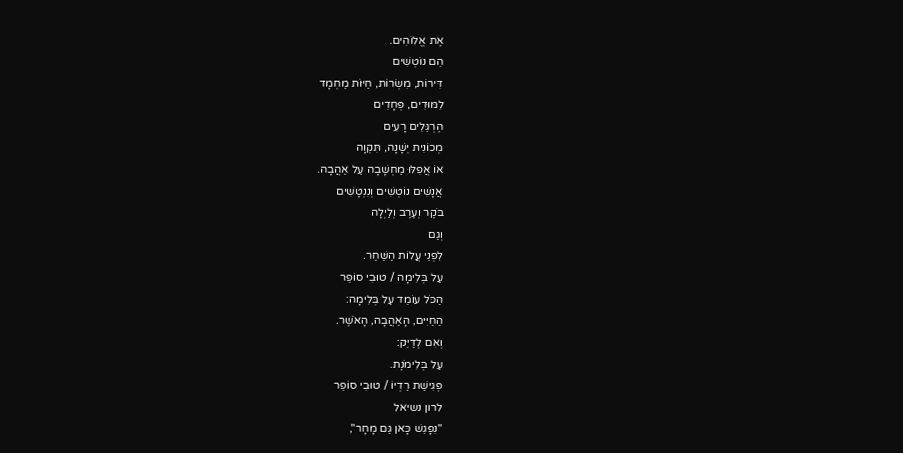אֶת אֱלוֹהִים.
הֵם נוֹטְשִׁים
דִּירוֹת, מִשְׂרוֹת, חַיּוֹת מַחְמָד
לִמּוּדִים, פְּחָדִים
הֶרְגֵּלִים רָעִים
מְכוֹנִית יְשָׁנָה, תִּקְוָה
אוֹ אֲפִלּוּ מַחְשָׁבָה עַל אַהֲבָה.
אֲנָשִׁים נוֹטְשִׁים וְנִנְטָשִׁים
בֹּקֶר וְעֶרֶב וְלַיְלָה
וְגַם
לִפְנֵי עֲלוֹת הַשַּׁחַר.
עַל בְּלִימָה / טוּבִי סוֹפֵר
הַכֹּל עוֹמֵד עַל בְּלִימָה:
הַחַיִּים, הָאַהֲבָה, הָאֹשֶׁר.
וְאִם לְדַיֵּק:
עַל בְּלִימֹנֶת.
פְּגִישַׁת רַדְיוֹ / טוּבִי סוֹפֵר
לרון נשיאל
"נִפָּגֵשׁ כָּאן גַּם מָחָר",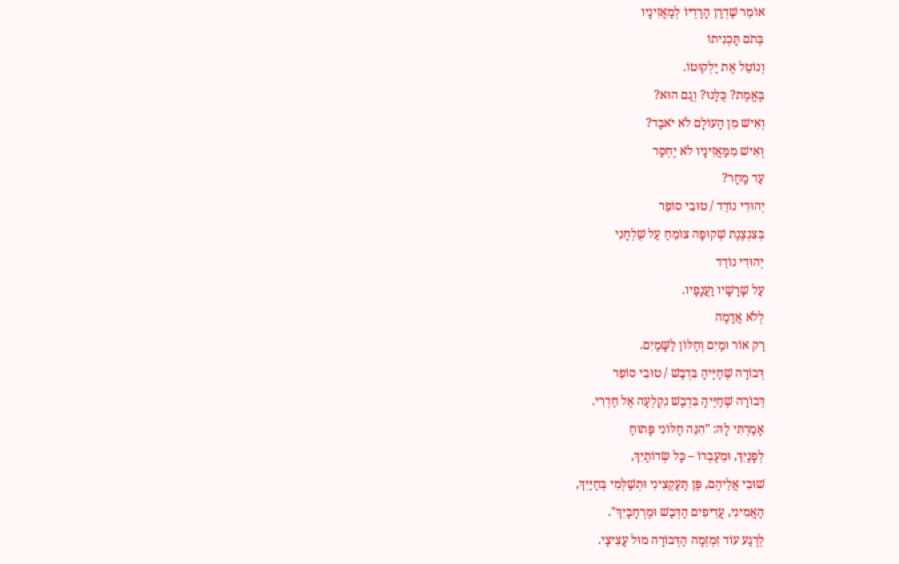אוֹמֵר שַׁדְרַן הָרַדְיוֹ לְמַאֲזִינָיו
בְּתֹם תָּכְנִיתוֹ
וְנוֹטֵל אֶת יַלְקוּטוֹ.
בֶּאֱמֶת? כֻּלָּנוּ? וְגַם הוּא?
וְאִישׁ מִן הָעוֹלָם לֹא יֹאבַד?
וְאִישׁ מִמַּאֲזִינָיו לֹא יֶחְסַר
עַד מָחָר?
יְהוּדִי נוֹדֵד / טוּבִי סוֹפֵר
בְּצִנְצֶנֶת שְׁקוּפָה צוֹמֵחַ עַל שֻׁלְחָנִי
יְהוּדִי נוֹדֵד
עַל שָׁרָשָׁיו וַעֲנָפָיו.
לְלֹא אֲדָמָה
רַק אוֹר וּמַיִם וְחַלּוֹן לַשָּׁמַיִם.
דְּבוֹרָה שֶׁחַיֶּיהָ בִּדְבַשׁ / טוּבִי סוֹפֵר
דְּבוֹרָה שֶׁחַיֶּיהָ בִּדְבַשׁ נִקְלְעָה אֶל חַדְרִי.
אָמַרְתִּי לָהּ: "הִנֵּה חַלּוֹנִי פָּתוּחַ
לְפָנַיִךְ, וּמֵעֶבְרוֹ – כָּל שְׂדוֹתַיִךְ,
שׁוּבִי אֲלֵיהֶם, פֶּן תַּעַקְצִינִי וּתְשַׁלְּמִי בְּחַיַּיִךְ,
הַאֲמִינִי, עֲדִיפִים הַדְּבַשׁ וּמֶרְחָבַיִךְ".
לְרֶגַע עוֹד זִמְזְמָה הַדְּבוֹרָה מוּל עֲצִיצַי.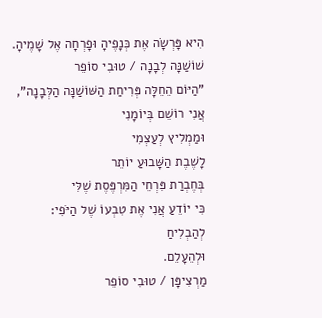הִיא פָּרְשָׂה אֶת כְּנָפֶיהָ וּפָרְחָה אֶל שָׁמֶיהָ.
שׁוֹשַׁנָּה לְבָנָה / טוּבִי סוֹפֵר
"הַיּוֹם הֵחֵלָּה פְּרִיחַת הַשּׁוֹשַׁנָּה הַלְּבָנָה",
אֲנִי רוֹשֵׁם בְּיוֹמָנִי
וּמַמְלִיץ לְעַצְמִי
לָשֶׁבֶת הַשָּׁבוּעַ יוֹתֵר
בְּחֶבְרַת פִּרְחֵי הַמִּרְפֶּסֶת שֶׁלִּי
כִּי יוֹדֵעַ אֲנִי אֶת טִבְעוֹ שֶׁל הַיֹּפִי:
לְהַבְלִיחַ
וּלְהֵעָלֵם.
מַרְצִיפָּן / טוּבִי סוֹפֵר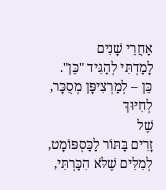אַחֲרֵי שָׁנִים
לָמַדְתִּי לְהַגִּיד "כֵּן".
כֵּן – לְמַרְצִיפָּן מְסֻכָּר,
לְחִיּוּךְ
שֶׁל
זָרִים בַּתּוֹר לַכַּסְפּוֹמָט,
לְמִלִּים שֶׁלֹּא הִכַּרְתִּי,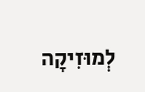לְמוּזִיקָה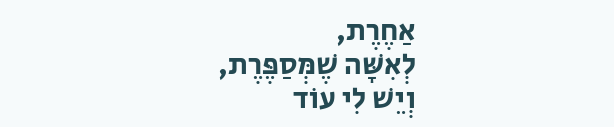אַחֶרֶת,
לְאִשָּׁה שֶׁמְּסַפֶּרֶת,
וְיֵשׁ לִי עוֹד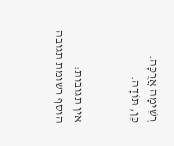רְשִׁימָה אֲרֻכָּה.
כֵּן, תּוֹדָה.


אין תגובות:
הוסף רשומת תגובה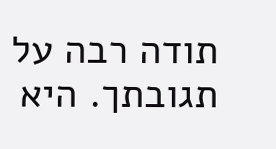תודה רבה על תגובתך. היא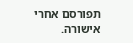תפורסם אחרי אישורה.